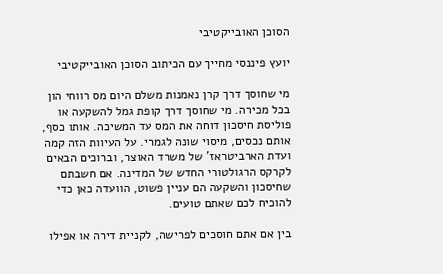הסוכן האובייקטיבי

יועץ פיננסי מחייך עם הכיתוב הסוכן האובייקטיבי

מי שחוסך דרך קרן נאמנות משלם היום מס רווחי הון בכל מכירה. מי שחוסך דרך קופת גמל להשקעה או פוליסת חיסכון דוחה את המס עד המשיכה. אותו כסף, אותם נכסים, מיסוי שונה לגמרי. על העיוות הזה קמה ועדת הארביטראז' של משרד האוצר, וברוכים הבאים לקרקס הרגולטורי החדש של המדינה. אם חשבתם שחיסכון והשקעה הם עניין פשוט, הוועדה כאן כדי להוכיח לכם שאתם טועים.

בין אם אתם חוסכים לפרישה, לקניית דירה או אפילו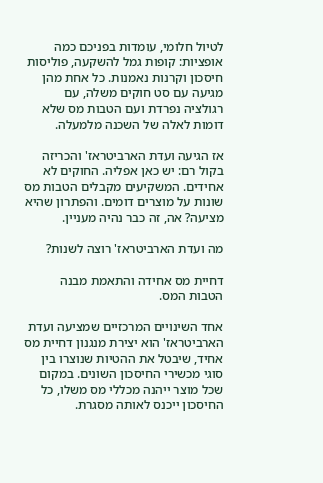לטיול חלומי, עומדות בפניכם כמה אופציות: קופות גמל להשקעה, פוליסות חיסכון וקרנות נאמנות. כל אחת מהן מגיעה עם סט חוקים משלה, עם רגולציה נפרדת ועם הטבות מס שלא דומות לאלה של השכנה מלמעלה.

אז הגיעה ועדת הארביטראז' והכריזה בקול רם: יש כאן אפליה. החוקים לא אחידים. המשקיעים מקבלים הטבות מס שונות על מוצרים דומים. והפתרון שהיא מציעה? אה, זה כבר נהיה מעניין.

מה ועדת הארביטראז' רוצה לשנות?

דחיית מס אחידה והתאמת מבנה הטבות המס.

אחד השינויים המרכזיים שמציעה ועדת הארביטראז' הוא יצירת מנגנון דחיית מס אחיד, שיבטל את ההטיות שנוצרו בין סוגי מכשירי החיסכון השונים. במקום שכל מוצר ייהנה מכללי מס משלו, כל החיסכון ייכנס לאותה מסגרת.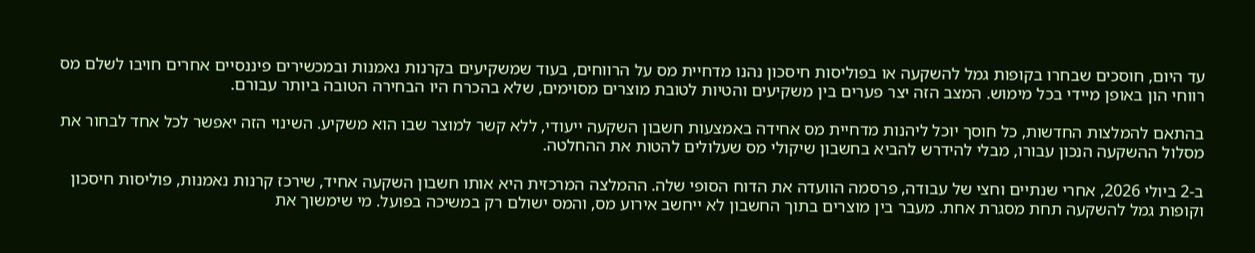עד היום, חוסכים שבחרו בקופות גמל להשקעה או בפוליסות חיסכון נהנו מדחיית מס על הרווחים, בעוד שמשקיעים בקרנות נאמנות ובמכשירים פיננסיים אחרים חויבו לשלם מס רווחי הון באופן מיידי בכל מימוש. המצב הזה יצר פערים בין משקיעים והטיות לטובת מוצרים מסוימים, שלא בהכרח היו הבחירה הטובה ביותר עבורם.

בהתאם להמלצות החדשות, כל חוסך יוכל ליהנות מדחיית מס אחידה באמצעות חשבון השקעה ייעודי, ללא קשר למוצר שבו הוא משקיע. השינוי הזה יאפשר לכל אחד לבחור את מסלול ההשקעה הנכון עבורו, מבלי להידרש להביא בחשבון שיקולי מס שעלולים להטות את ההחלטה.

ב-2 ביולי 2026, אחרי שנתיים וחצי של עבודה, פרסמה הוועדה את הדוח הסופי שלה. ההמלצה המרכזית היא אותו חשבון השקעה אחיד, שירכז קרנות נאמנות, פוליסות חיסכון וקופות גמל להשקעה תחת מסגרת אחת. מעבר בין מוצרים בתוך החשבון לא ייחשב אירוע מס, והמס ישולם רק במשיכה בפועל. מי שימשוך את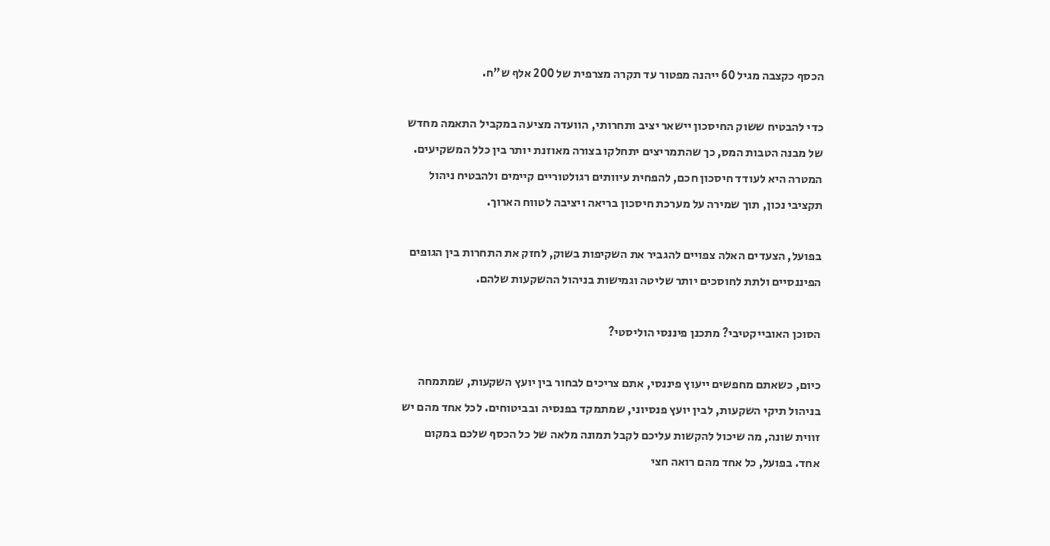הכסף כקצבה מגיל 60 ייהנה מפטור עד תקרה מצרפית של 200 אלף ש"ח.

כדי להבטיח ששוק החיסכון יישאר יציב ותחרותי, הוועדה מציעה במקביל התאמה מחדש של מבנה הטבות המס, כך שהתמריצים יתחלקו בצורה מאוזנת יותר בין כלל המשקיעים. המטרה היא לעודד חיסכון חכם, להפחית עיוותים רגולטוריים קיימים ולהבטיח ניהול תקציבי נכון, תוך שמירה על מערכת חיסכון בריאה ויציבה לטווח הארוך.

בפועל, הצעדים האלה צפויים להגביר את השקיפות בשוק, לחזק את התחרות בין הגופים הפיננסיים ולתת לחוסכים יותר שליטה וגמישות בניהול ההשקעות שלהם.

הסוכן האובייקטיבי? מתכנן פיננסי הוליסטי?

כיום, כשאתם מחפשים ייעוץ פיננסי, אתם צריכים לבחור בין יועץ השקעות, שמתמחה בניהול תיקי השקעות, לבין יועץ פנסיוני, שמתמקד בפנסיה ובביטוחים. לכל אחד מהם יש זווית שונה, מה שיכול להקשות עליכם לקבל תמונה מלאה של כל הכסף שלכם במקום אחד. בפועל, כל אחד מהם רואה חצי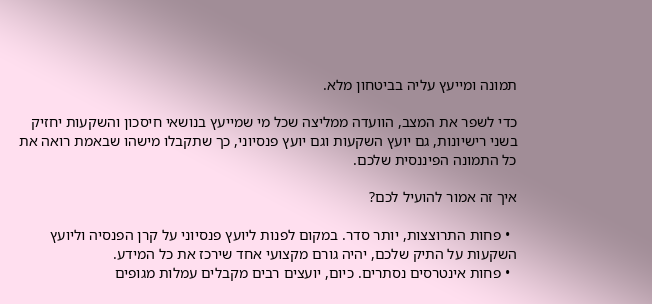תמונה ומייעץ עליה בביטחון מלא.

כדי לשפר את המצב, הוועדה ממליצה שכל מי שמייעץ בנושאי חיסכון והשקעות יחזיק בשני רישיונות, גם יועץ השקעות וגם יועץ פנסיוני, כך שתקבלו מישהו שבאמת רואה את כל התמונה הפיננסית שלכם.

איך זה אמור להועיל לכם?

  • פחות התרוצצות, יותר סדר. במקום לפנות ליועץ פנסיוני על קרן הפנסיה וליועץ השקעות על התיק שלכם, יהיה גורם מקצועי אחד שירכז את כל המידע.
  • פחות אינטרסים נסתרים. כיום, יועצים רבים מקבלים עמלות מגופים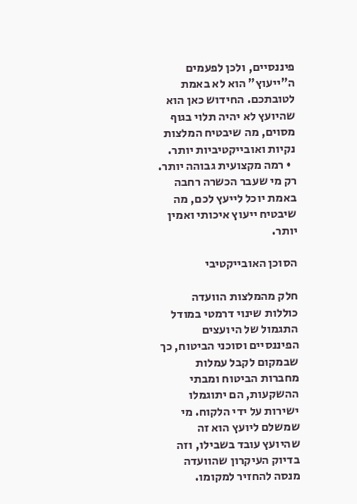פיננסיים, ולכן לפעמים ה"ייעוץ" הוא לא באמת לטובתכם. החידוש כאן הוא שהיועץ לא יהיה תלוי בגוף מסוים, מה שיבטיח המלצות נקיות ואובייקטיביות יותר.
  • רמה מקצועית גבוהה יותר. רק מי שעבר הכשרה רחבה באמת יוכל לייעץ לכם, מה שיבטיח ייעוץ איכותי ואמין יותר.

הסוכן האובייקטיבי

חלק מהמלצות הוועדה כוללות שינוי דרמטי במודל התגמול של היועצים הפיננסיים וסוכני הביטוח, כך שבמקום לקבל עמלות מחברות הביטוח ומבתי ההשקעות, הם יתוגמלו ישירות על ידי הלקוח. מי שמשלם ליועץ הוא זה שהיועץ עובד בשבילו, וזה בדיוק העיקרון שהוועדה מנסה להחזיר למקומו.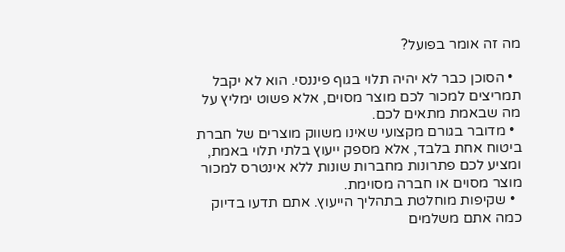מה זה אומר בפועל?

  • הסוכן כבר לא יהיה תלוי בגוף פיננסי. הוא לא יקבל תמריצים למכור לכם מוצר מסוים, אלא פשוט ימליץ על מה שבאמת מתאים לכם.
  • מדובר בגורם מקצועי שאינו משווק מוצרים של חברת ביטוח אחת בלבד, אלא מספק ייעוץ בלתי תלוי באמת, ומציע לכם פתרונות מחברות שונות ללא אינטרס למכור מוצר מסוים או חברה מסוימת.
  • שקיפות מוחלטת בתהליך הייעוץ. אתם תדעו בדיוק כמה אתם משלמים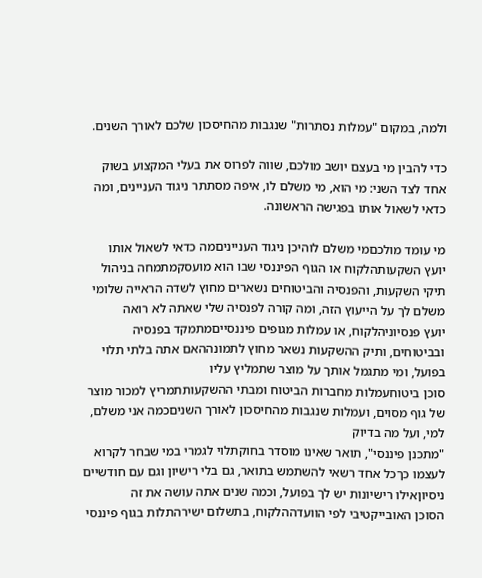ולמה, במקום "עמלות נסתרות" שנגבות מהחיסכון שלכם לאורך השנים.

כדי להבין מי בעצם יושב מולכם, שווה לפרוס את בעלי המקצוע בשוק אחד לצד השני: מי הוא, מי משלם לו, איפה מסתתר ניגוד העניינים, ומה כדאי לשאול אותו בפגישה הראשונה.

מי עומד מולכםמי משלם לוהיכן ניגוד הענייניםמה כדאי לשאול אותו
יועץ השקעותהלקוח או הגוף הפיננסי שבו הוא מועסקמתמחה בניהול תיקי השקעות, והפנסיה והביטוחים נשארים מחוץ לשדה הראייה שלומי משלם לך על הייעוץ הזה, ומה קורה לפנסיה שלי שאתה לא רואה
יועץ פנסיוניהלקוח, או עמלות מגופים פיננסייםמתמקד בפנסיה ובביטוחים, ותיק ההשקעות נשאר מחוץ לתמונההאם אתה בלתי תלוי בפועל, ומי מתגמל אותך על מוצר שתמליץ עליו
סוכן ביטוחעמלות מחברות הביטוח ומבתי ההשקעותתמריץ למכור מוצר של גוף מסוים, ועמלות שנגבות מהחיסכון לאורך השניםכמה אני משלם, למי, ועל מה בדיוק
"מתכנן פיננסי", תואר שאינו מוסדר בחוקתלוי לגמרי במי שבחר לקרוא לעצמו כךכל אחד רשאי להשתמש בתואר, גם בלי רישיון וגם עם חודשיים ניסיוןאילו רישיונות יש לך בפועל, וכמה שנים אתה עושה את זה
הסוכן האובייקטיבי לפי הוועדההלקוח, בתשלום ישירהתלות בגוף פיננסי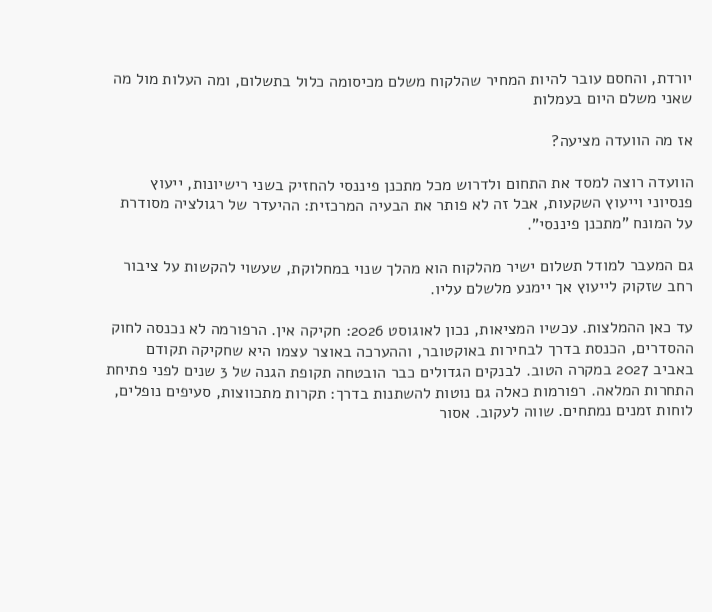יורדת, והחסם עובר להיות המחיר שהלקוח משלם מכיסומה כלול בתשלום, ומה העלות מול מה שאני משלם היום בעמלות

אז מה הוועדה מציעה?

הוועדה רוצה למסד את התחום ולדרוש מכל מתכנן פיננסי להחזיק בשני רישיונות, ייעוץ פנסיוני וייעוץ השקעות, אבל זה לא פותר את הבעיה המרכזית: ההיעדר של רגולציה מסודרת על המונח "מתכנן פיננסי".

גם המעבר למודל תשלום ישיר מהלקוח הוא מהלך שנוי במחלוקת, שעשוי להקשות על ציבור רחב שזקוק לייעוץ אך יימנע מלשלם עליו.

עד כאן ההמלצות. עכשיו המציאות, נכון לאוגוסט 2026: חקיקה אין. הרפורמה לא נכנסה לחוק ההסדרים, הכנסת בדרך לבחירות באוקטובר, וההערכה באוצר עצמו היא שחקיקה תקודם באביב 2027 במקרה הטוב. לבנקים הגדולים כבר הובטחה תקופת הגנה של 3 שנים לפני פתיחת התחרות המלאה. רפורמות כאלה גם נוטות להשתנות בדרך: תקרות מתכווצות, סעיפים נופלים, לוחות זמנים נמתחים. שווה לעקוב. אסור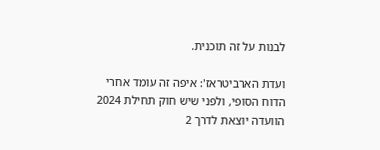לבנות על זה תוכנית.

ועדת הארביטראז': איפה זה עומד אחרי הדוח הסופי, ולפני שיש חוק תחילת 2024 הוועדה יוצאת לדרך 2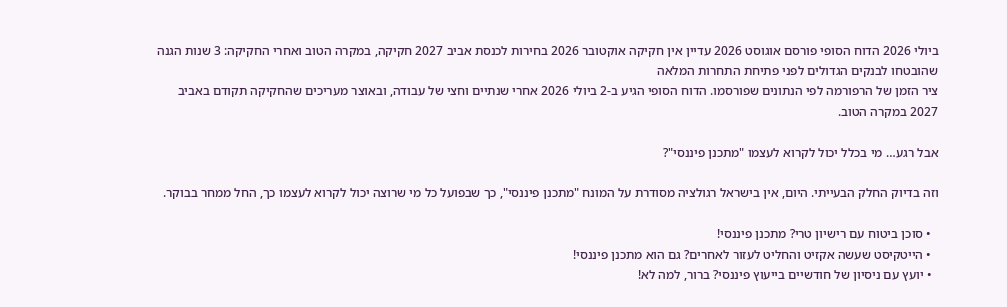ביולי 2026 הדוח הסופי פורסם אוגוסט 2026 עדיין אין חקיקה אוקטובר 2026 בחירות לכנסת אביב 2027 חקיקה, במקרה הטוב ואחרי החקיקה: 3 שנות הגנה שהובטחו לבנקים הגדולים לפני פתיחת התחרות המלאה
ציר הזמן של הרפורמה לפי הנתונים שפורסמו. הדוח הסופי הגיע ב-2 ביולי 2026 אחרי שנתיים וחצי של עבודה, ובאוצר מעריכים שהחקיקה תקודם באביב 2027 במקרה הטוב.

אבל רגע… מי בכלל יכול לקרוא לעצמו "מתכנן פיננסי"?

וזה בדיוק החלק הבעייתי. היום, אין בישראל רגולציה מסודרת על המונח "מתכנן פיננסי", כך שבפועל כל מי שרוצה יכול לקרוא לעצמו כך, החל ממחר בבוקר.

  • סוכן ביטוח עם רישיון טרי? מתכנן פיננסי!
  • הייטקיסט שעשה אקזיט והחליט לעזור לאחרים? גם הוא מתכנן פיננסי!
  • יועץ עם ניסיון של חודשיים בייעוץ פיננסי? ברור, למה לא!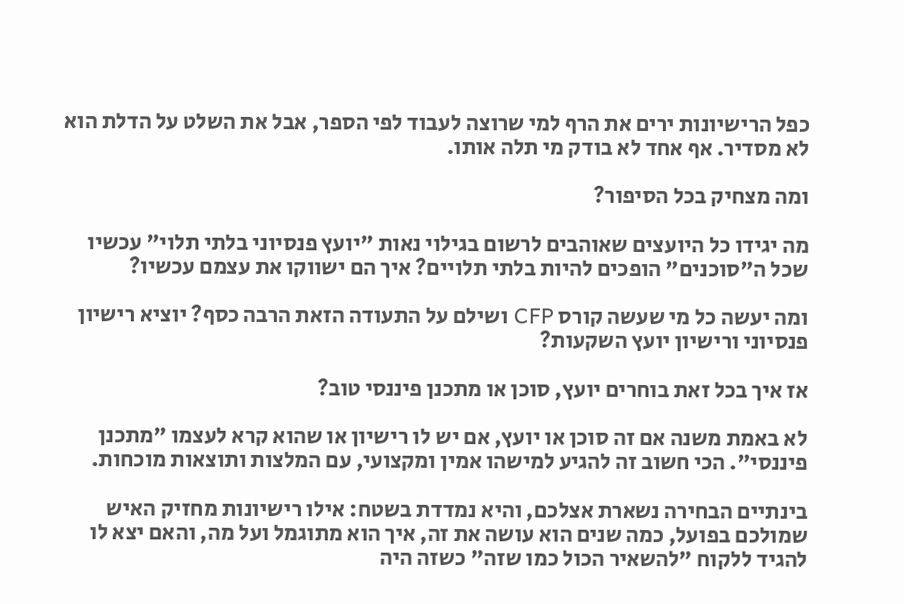כפל הרישיונות ירים את הרף למי שרוצה לעבוד לפי הספר, אבל את השלט על הדלת הוא לא מסדיר. אף אחד לא בודק מי תלה אותו.

ומה מצחיק בכל הסיפור?

מה יגידו כל היועצים שאוהבים לרשום בגילוי נאות "יועץ פנסיוני בלתי תלוי" עכשיו שכל ה"סוכנים" הופכים להיות בלתי תלויים? איך הם ישווקו את עצמם עכשיו?

ומה יעשה כל מי שעשה קורס CFP ושילם על התעודה הזאת הרבה כסף? יוציא רישיון פנסיוני ורישיון יועץ השקעות?

אז איך בכל זאת בוחרים יועץ, סוכן או מתכנן פיננסי טוב?

לא באמת משנה אם זה סוכן או יועץ, אם יש לו רישיון או שהוא קרא לעצמו "מתכנן פיננסי". הכי חשוב זה להגיע למישהו אמין ומקצועי, עם המלצות ותוצאות מוכחות.

בינתיים הבחירה נשארת אצלכם, והיא נמדדת בשטח: אילו רישיונות מחזיק האיש שמולכם בפועל, כמה שנים הוא עושה את זה, איך הוא מתוגמל ועל מה, והאם יצא לו להגיד ללקוח "להשאיר הכול כמו שזה" כשזה היה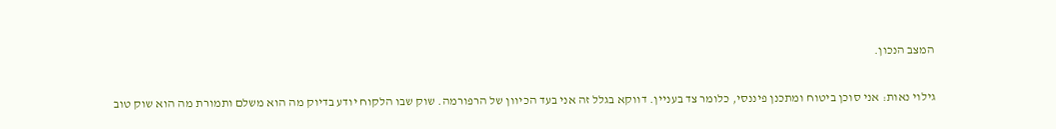המצב הנכון.

גילוי נאות: אני סוכן ביטוח ומתכנן פיננסי, כלומר צד בעניין. דווקא בגלל זה אני בעד הכיוון של הרפורמה. שוק שבו הלקוח יודע בדיוק מה הוא משלם ותמורת מה הוא שוק טוב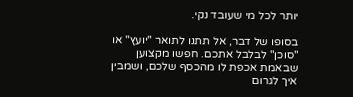יותר לכל מי שעובד נקי.

בסופו של דבר, אל תתנו לתואר "יועץ" או "סוכן" לבלבל אתכם. חפשו מקצוען שבאמת אכפת לו מהכסף שלכם, ושמבין איך לגרום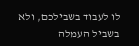לו לעבוד בשבילכם, ולא בשביל העמלה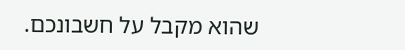שהוא מקבל על חשבונכם.